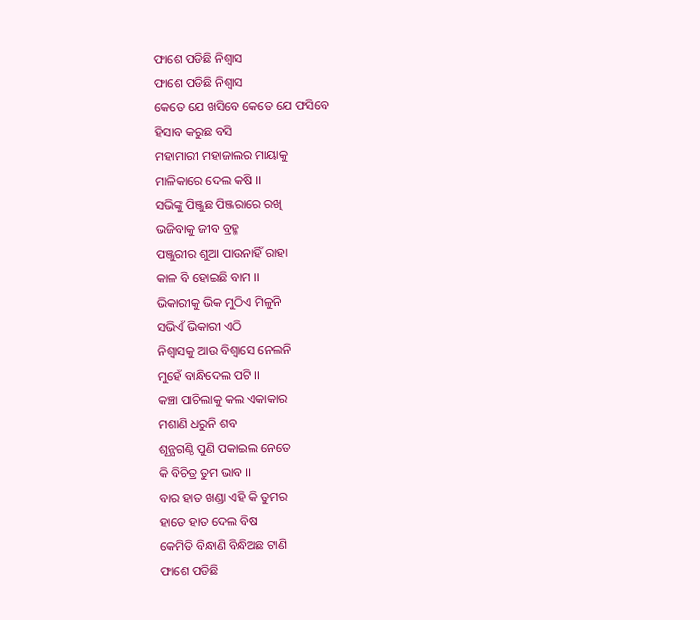ଫାଶେ ପଡିଛି ନିଶ୍ବାସ
ଫାଶେ ପଡିଛି ନିଶ୍ବାସ
କେତେ ଯେ ଖସିବେ କେତେ ଯେ ଫସିବେ
ହିସାବ କରୁଛ ବସି
ମହାମାରୀ ମହାଜାଲର ମାୟାକୁ
ମାଳିକାରେ ଦେଲ କଷି ।।
ସଭିଙ୍କୁ ପିଞ୍ଜୁଛ ପିଞ୍ଜରାରେ ରଖି
ଭଜିବାକୁ ଜୀବ ବ୍ରହ୍ମ
ପଞ୍ଜୁରୀର ଶୁଆ ପାଉନାହିଁ ରାହା
କାଳ ବି ହୋଇଛି ବାମ ।।
ଭିକାରୀକୁ ଭିକ ମୁଠିଏ ମିଳୁନି
ସଭିଏଁ ଭିକାରୀ ଏଠି
ନିଶ୍ବାସକୁ ଆଉ ବିଶ୍ବାସେ ନେଲନି
ମୁହେଁ ବାନ୍ଧିଦେଲ ପଟି ।।
କଞ୍ଚା ପାଚିଲାକୁ କଲ ଏକାକାର
ମଶାଣି ଧରୁନି ଶବ
ଶୂନ୍ଯଗଣ୍ଠି ପୁଣି ପକାଇଲ ନେତେ
କି ବିଚିତ୍ର ତୁମ ଭାବ ।।
ବାର ହାତ ଖଣ୍ଡା ଏହି କି ତୁମର
ହାତେ ହାତ ଦେଲ ବିଷ
କେମିତି ବିନ୍ଧାଣି ବିନ୍ଧିଅଛ ଟାଣି
ଫାଶେ ପଡିଛି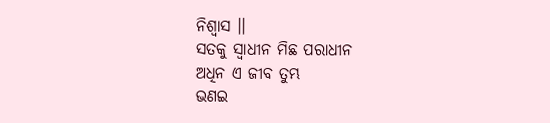ନିଶ୍ବାସ ।।
ସତକୁ ସ୍ବାଧୀନ ମିଛ ପରାଧୀନ
ଅଧିନ ଏ ଜୀବ ତୁମ୍ଭ
ଭଣଇ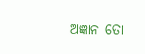ଅଜ୍ଞାନ ତୋ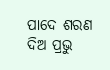ପାଦେ ଶରଣ
ଦିଅ ପ୍ରଭୁ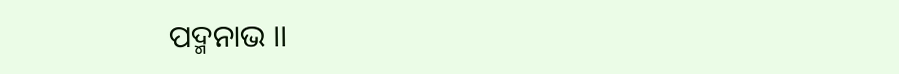ପଦ୍ମନାଭ ।।